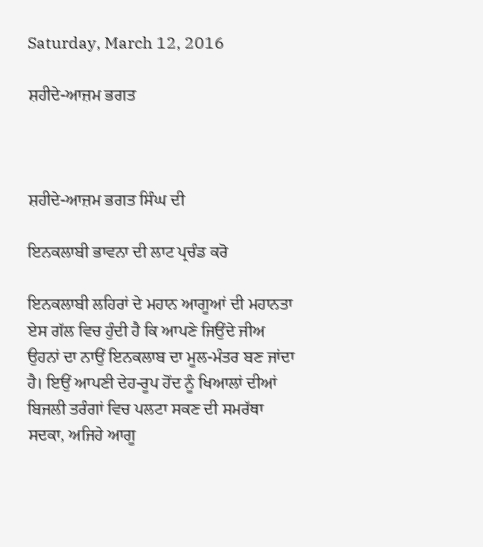Saturday, March 12, 2016

ਸ਼ਹੀਦੇ-ਆਜ਼ਮ ਭਗਤ



ਸ਼ਹੀਦੇ-ਆਜ਼ਮ ਭਗਤ ਸਿੰਘ ਦੀ

ਇਨਕਲਾਬੀ ਭਾਵਨਾ ਦੀ ਲਾਟ ਪ੍ਰਚੰਡ ਕਰੋ

ਇਨਕਲਾਬੀ ਲਹਿਰਾਂ ਦੇ ਮਹਾਨ ਆਗੂਆਂ ਦੀ ਮਹਾਨਤਾ ਏਸ ਗੱਲ ਵਿਚ ਹੁੰਦੀ ਹੈ ਕਿ ਆਪਣੇ ਜਿਉਂਦੇ ਜੀਅ ਉਹਨਾਂ ਦਾ ਨਾਉਂ ਇਨਕਲਾਬ ਦਾ ਮੂਲ-ਮੰਤਰ ਬਣ ਜਾਂਦਾ ਹੈ। ਇਉਂ ਆਪਣੀ ਦੇਹ-ਰੂਪ ਹੋਂਦ ਨੂੰ ਖਿਆਲਾਂ ਦੀਆਂ ਬਿਜਲੀ ਤਰੰਗਾਂ ਵਿਚ ਪਲਟਾ ਸਕਣ ਦੀ ਸਮਰੱਥਾ ਸਦਕਾ, ਅਜਿਹੇ ਆਗੂ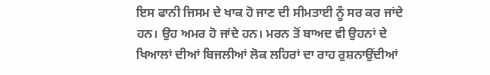ਇਸ ਫਾਨੀ ਜਿਸਮ ਦੇ ਖਾਕ ਹੋ ਜਾਣ ਦੀ ਸੀਮਤਾਈ ਨੂੰ ਸਰ ਕਰ ਜਾਂਦੇ ਹਨ। ਉਹ ਅਮਰ ਹੋ ਜਾਂਦੇ ਹਨ। ਮਰਨ ਤੋਂ ਬਾਅਦ ਵੀ ਉਹਨਾਂ ਦੇ ਖਿਆਲਾਂ ਦੀਆਂ ਬਿਜਲੀਆਂ ਲੋਕ ਲਹਿਰਾਂ ਦਾ ਰਾਹ ਰੁਸ਼ਨਾਉਂਦੀਆਂ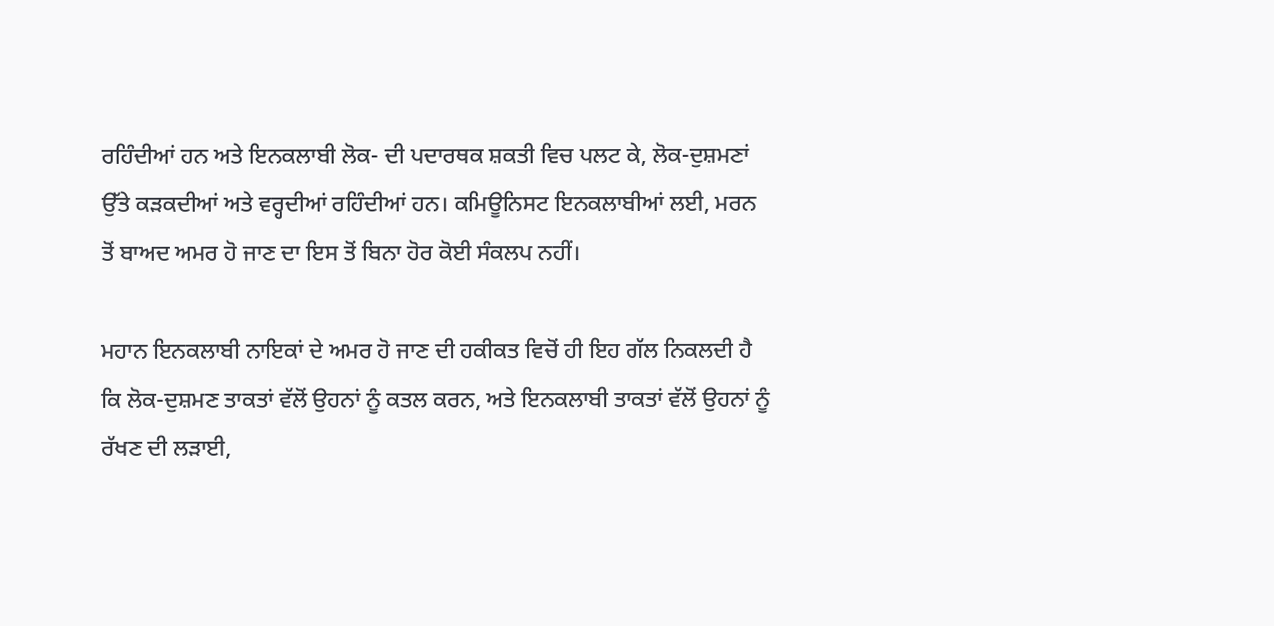ਰਹਿੰਦੀਆਂ ਹਨ ਅਤੇ ਇਨਕਲਾਬੀ ਲੋਕ- ਦੀ ਪਦਾਰਥਕ ਸ਼ਕਤੀ ਵਿਚ ਪਲਟ ਕੇ, ਲੋਕ-ਦੁਸ਼ਮਣਾਂ ਉੱਤੇ ਕੜਕਦੀਆਂ ਅਤੇ ਵਰ੍ਹਦੀਆਂ ਰਹਿੰਦੀਆਂ ਹਨ। ਕਮਿਊਨਿਸਟ ਇਨਕਲਾਬੀਆਂ ਲਈ, ਮਰਨ ਤੋਂ ਬਾਅਦ ਅਮਰ ਹੋ ਜਾਣ ਦਾ ਇਸ ਤੋਂ ਬਿਨਾ ਹੋਰ ਕੋਈ ਸੰਕਲਪ ਨਹੀਂ।

ਮਹਾਨ ਇਨਕਲਾਬੀ ਨਾਇਕਾਂ ਦੇ ਅਮਰ ਹੋ ਜਾਣ ਦੀ ਹਕੀਕਤ ਵਿਚੋਂ ਹੀ ਇਹ ਗੱਲ ਨਿਕਲਦੀ ਹੈ ਕਿ ਲੋਕ-ਦੁਸ਼ਮਣ ਤਾਕਤਾਂ ਵੱਲੋਂ ਉਹਨਾਂ ਨੂੰ ਕਤਲ ਕਰਨ, ਅਤੇ ਇਨਕਲਾਬੀ ਤਾਕਤਾਂ ਵੱਲੋਂ ਉਹਨਾਂ ਨੂੰ ਰੱਖਣ ਦੀ ਲੜਾਈ,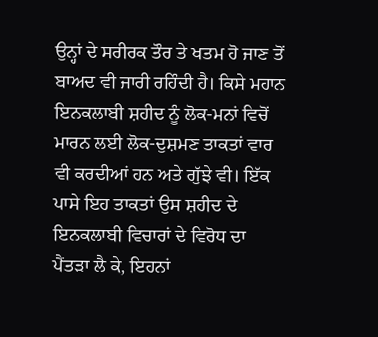ਉਨ੍ਹਾਂ ਦੇ ਸਰੀਰਕ ਤੌਰ ਤੇ ਖਤਮ ਹੋ ਜਾਣ ਤੋਂ ਬਾਅਦ ਵੀ ਜਾਰੀ ਰਹਿੰਦੀ ਹੈ। ਕਿਸੇ ਮਹਾਨ ਇਨਕਲਾਬੀ ਸ਼ਹੀਦ ਨੂੰ ਲੋਕ-ਮਨਾਂ ਵਿਚੋਂ ਮਾਰਨ ਲਈ ਲੋਕ-ਦੁਸ਼ਮਣ ਤਾਕਤਾਂ ਵਾਰ ਵੀ ਕਰਦੀਆਂ ਹਨ ਅਤੇ ਗੁੱਝੇ ਵੀ। ਇੱਕ ਪਾਸੇ ਇਹ ਤਾਕਤਾਂ ਉਸ ਸ਼ਹੀਦ ਦੇ ਇਨਕਲਾਬੀ ਵਿਚਾਰਾਂ ਦੇ ਵਿਰੋਧ ਦਾ ਪੈਂਤੜਾ ਲੈ ਕੇ, ਇਹਨਾਂ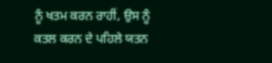ਨੂੰ ਖਤਮ ਕਰਨ ਰਾਹੀਂ, ਉਸ ਨੂੰ ਕਤਲ ਕਰਨ ਦੇ ਪਹਿਲੇ ਯਤਨ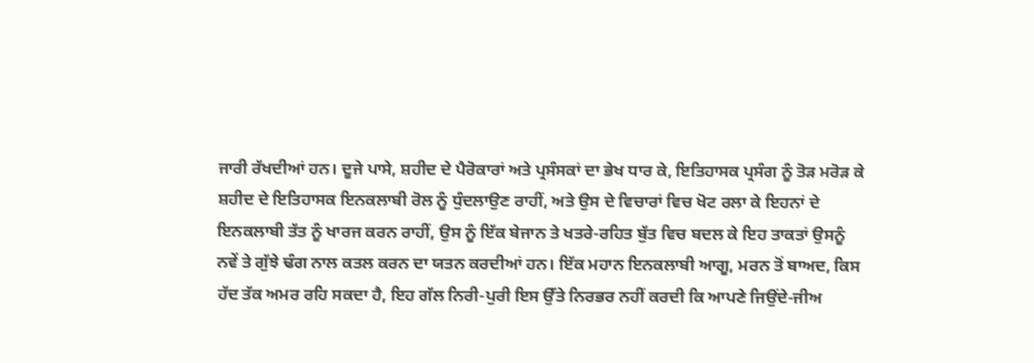ਜਾਰੀ ਰੱਖਦੀਆਂ ਹਨ। ਦੂਜੇ ਪਾਸੇ, ਸ਼ਹੀਦ ਦੇ ਪੈਰੋਕਾਰਾਂ ਅਤੇ ਪ੍ਰਸੰਸਕਾਂ ਦਾ ਭੇਖ ਧਾਰ ਕੇ, ਇਤਿਹਾਸਕ ਪ੍ਰਸੰਗ ਨੂੰ ਤੋੜ ਮਰੋੜ ਕੇ ਸ਼ਹੀਦ ਦੇ ਇਤਿਹਾਸਕ ਇਨਕਲਾਬੀ ਰੋਲ ਨੂੰ ਧੁੰਦਲਾਉਣ ਰਾਹੀਂ, ਅਤੇ ਉਸ ਦੇ ਵਿਚਾਰਾਂ ਵਿਚ ਖੋਟ ਰਲਾ ਕੇ ਇਹਨਾਂ ਦੇ ਇਨਕਲਾਬੀ ਤੱਤ ਨੂੰ ਖਾਰਜ ਕਰਨ ਰਾਹੀਂ, ਉਸ ਨੂੰ ਇੱਕ ਬੇਜਾਨ ਤੇ ਖਤਰੇ-ਰਹਿਤ ਬੁੱਤ ਵਿਚ ਬਦਲ ਕੇ ਇਹ ਤਾਕਤਾਂ ਉਸਨੂੰ ਨਵੇਂ ਤੇ ਗੁੱਝੇ ਢੰਗ ਨਾਲ ਕਤਲ ਕਰਨ ਦਾ ਯਤਨ ਕਰਦੀਆਂ ਹਨ। ਇੱਕ ਮਹਾਨ ਇਨਕਲਾਬੀ ਆਗੂ, ਮਰਨ ਤੋਂ ਬਾਅਦ, ਕਿਸ ਹੱਦ ਤੱਕ ਅਮਰ ਰਹਿ ਸਕਦਾ ਹੈ, ਇਹ ਗੱਲ ਨਿਰੀ-ਪੁਰੀ ਇਸ ਉੱਤੇ ਨਿਰਭਰ ਨਹੀਂ ਕਰਦੀ ਕਿ ਆਪਣੇ ਜਿਉਂਦੇ-ਜੀਅ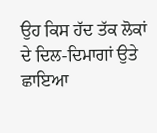ਉਹ ਕਿਸ ਹੱਦ ਤੱਕ ਲੋਕਾਂ ਦੇ ਦਿਲ-ਦਿਮਾਗਾਂ ਉਤੇ ਛਾਇਆ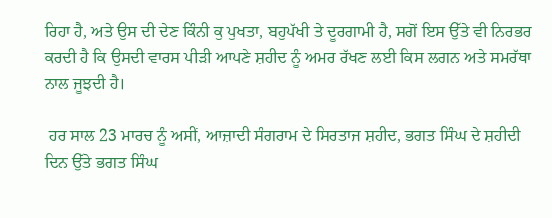ਰਿਹਾ ਹੈ, ਅਤੇ ਉਸ ਦੀ ਦੇਣ ਕਿੰਨੀ ਕੁ ਪੁਖਤਾ, ਬਹੁਪੱਖੀ ਤੇ ਦੂਰਗਾਮੀ ਹੈ, ਸਗੋਂ ਇਸ ਉੱਤੇ ਵੀ ਨਿਰਭਰ ਕਰਦੀ ਹੈ ਕਿ ਉਸਦੀ ਵਾਰਸ ਪੀੜੀ ਆਪਣੇ ਸ਼ਹੀਦ ਨੂੰ ਅਮਰ ਰੱਖਣ ਲਈ ਕਿਸ ਲਗਨ ਅਤੇ ਸਮਰੱਥਾ ਨਾਲ ਜੂਝਦੀ ਹੈ।

 ਹਰ ਸਾਲ 23 ਮਾਰਚ ਨੂੰ ਅਸੀਂ, ਆਜ਼ਾਦੀ ਸੰਗਰਾਮ ਦੇ ਸਿਰਤਾਜ ਸ਼ਹੀਦ, ਭਗਤ ਸਿੰਘ ਦੇ ਸ਼ਹੀਦੀ ਦਿਨ ਉੱਤੇ ਭਗਤ ਸਿੰਘ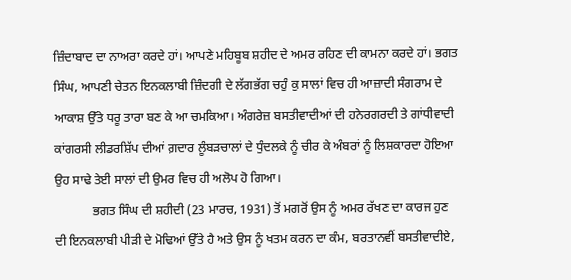ਜ਼ਿੰਦਾਬਾਦ ਦਾ ਨਾਅਰਾ ਕਰਦੇ ਹਾਂ। ਆਪਣੇ ਮਹਿਬੂਬ ਸ਼ਹੀਦ ਦੇ ਅਮਰ ਰਹਿਣ ਦੀ ਕਾਮਨਾ ਕਰਦੇ ਹਾਂ। ਭਗਤ ਸਿੰਘ, ਆਪਣੀ ਚੇਤਨ ਇਨਕਲਾਬੀ ਜ਼ਿੰਦਗੀ ਦੇ ਲੱਗਭੱਗ ਚਹੁੰ ਕੁ ਸਾਲਾਂ ਵਿਚ ਹੀ ਆਜ਼ਾਦੀ ਸੰਗਰਾਮ ਦੇ ਆਕਾਸ਼ ਉੱਤੇ ਧਰੂ ਤਾਰਾ ਬਣ ਕੇ ਆ ਚਮਕਿਆ। ਅੰਗਰੇਜ਼ ਬਸਤੀਵਾਦੀਆਂ ਦੀ ਹਨੇਰਗਰਦੀ ਤੇ ਗਾਂਧੀਵਾਦੀ ਕਾਂਗਰਸੀ ਲੀਡਰਸ਼ਿੱਪ ਦੀਆਂ ਗ਼ਦਾਰ ਲੂੰਬੜਚਾਲਾਂ ਦੇ ਧੁੰਦਲਕੇ ਨੂੰ ਚੀਰ ਕੇ ਅੰਬਰਾਂ ਨੂੰ ਲਿਸ਼ਕਾਰਦਾ ਹੋਇਆ ਉਹ ਸਾਢੇ ਤੇਈ ਸਾਲਾਂ ਦੀ ਉਮਰ ਵਿਚ ਹੀ ਅਲੋਪ ਹੋ ਗਿਆ।
            ਭਗਤ ਸਿੰਘ ਦੀ ਸ਼ਹੀਦੀ (23 ਮਾਰਚ, 1931) ਤੋਂ ਮਗਰੋਂ ਉਸ ਨੂੰ ਅਮਰ ਰੱਖਣ ਦਾ ਕਾਰਜ ਹੁਣ ਦੀ ਇਨਕਲਾਬੀ ਪੀੜੀ ਦੇ ਮੋਢਿਆਂ ਉੱਤੇ ਹੈ ਅਤੇ ਉਸ ਨੂੰ ਖਤਮ ਕਰਨ ਦਾ ਕੰਮ, ਬਰਤਾਨਵੀਂ ਬਸਤੀਵਾਦੀਏ,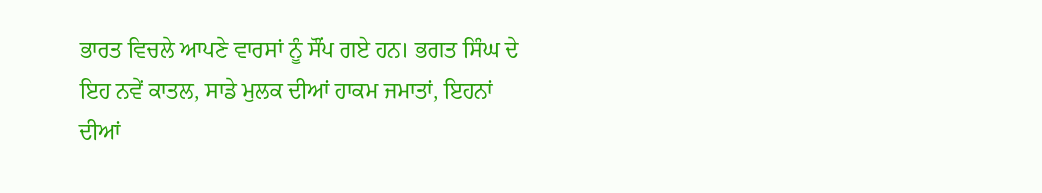ਭਾਰਤ ਵਿਚਲੇ ਆਪਣੇ ਵਾਰਸਾਂ ਨੂੰ ਸੌਂਪ ਗਏ ਹਨ। ਭਗਤ ਸਿੰਘ ਦੇ ਇਹ ਨਵੇਂ ਕਾਤਲ, ਸਾਡੇ ਮੁਲਕ ਦੀਆਂ ਹਾਕਮ ਜਮਾਤਾਂ, ਇਹਨਾਂ ਦੀਆਂ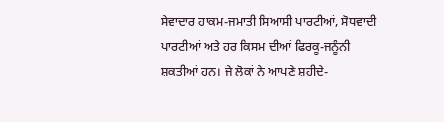ਸੇਵਾਦਾਰ ਹਾਕਮ-ਜਮਾਤੀ ਸਿਆਸੀ ਪਾਰਟੀਆਂ, ਸੋਧਵਾਦੀ ਪਾਰਟੀਆਂ ਅਤੇ ਹਰ ਕਿਸਮ ਦੀਆਂ ਫਿਰਕੂ-ਜਨੂੰਨੀ ਸ਼ਕਤੀਆਂ ਹਨ। ਜੇ ਲੋਕਾਂ ਨੇ ਆਪਣੇ ਸ਼ਹੀਦੇ-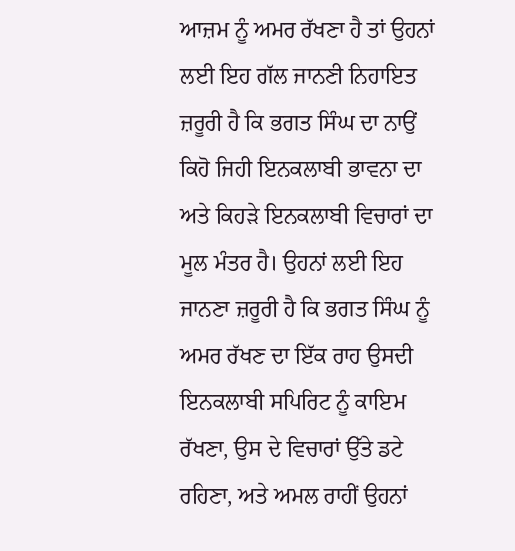ਆਜ਼ਮ ਨੂੰ ਅਮਰ ਰੱਖਣਾ ਹੈ ਤਾਂ ਉਹਨਾਂ ਲਈ ਇਹ ਗੱਲ ਜਾਨਣੀ ਨਿਹਾਇਤ ਜ਼ਰੂਰੀ ਹੈ ਕਿ ਭਗਤ ਸਿੰਘ ਦਾ ਨਾਉਂ ਕਿਹੋ ਜਿਹੀ ਇਨਕਲਾਬੀ ਭਾਵਨਾ ਦਾ ਅਤੇ ਕਿਹੜੇ ਇਨਕਲਾਬੀ ਵਿਚਾਰਾਂ ਦਾ ਮੂਲ ਮੰਤਰ ਹੈ। ਉਹਨਾਂ ਲਈ ਇਹ ਜਾਨਣਾ ਜ਼ਰੂਰੀ ਹੈ ਕਿ ਭਗਤ ਸਿੰਘ ਨੂੰ ਅਮਰ ਰੱਖਣ ਦਾ ਇੱਕ ਰਾਹ ਉਸਦੀ ਇਨਕਲਾਬੀ ਸਪਿਰਿਟ ਨੂੰ ਕਾਇਮ ਰੱਖਣਾ, ਉਸ ਦੇ ਵਿਚਾਰਾਂ ਉੱਤੇ ਡਟੇ ਰਹਿਣਾ, ਅਤੇ ਅਮਲ ਰਾਹੀਂ ਉਹਨਾਂ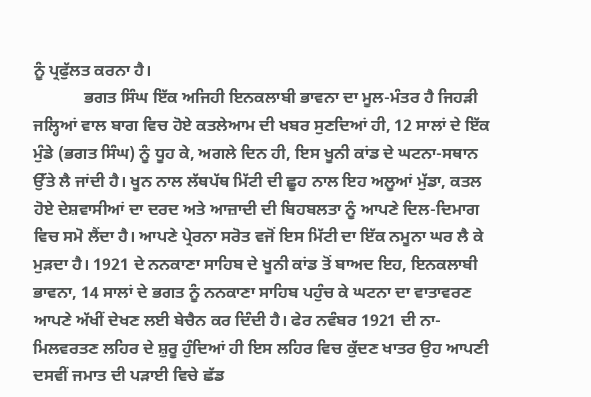ਨੂੰ ਪ੍ਰਫੁੱਲਤ ਕਰਨਾ ਹੈ।
            ਭਗਤ ਸਿੰਘ ਇੱਕ ਅਜਿਹੀ ਇਨਕਲਾਬੀ ਭਾਵਨਾ ਦਾ ਮੂਲ-ਮੰਤਰ ਹੈ ਜਿਹੜੀ ਜਲ੍ਹਿਆਂ ਵਾਲ ਬਾਗ ਵਿਚ ਹੋਏ ਕਤਲੇਆਮ ਦੀ ਖਬਰ ਸੁਣਦਿਆਂ ਹੀ, 12 ਸਾਲਾਂ ਦੇ ਇੱਕ ਮੁੰਡੇ (ਭਗਤ ਸਿੰਘ) ਨੂੰ ਧੂਹ ਕੇ, ਅਗਲੇ ਦਿਨ ਹੀ, ਇਸ ਖੂਨੀ ਕਾਂਡ ਦੇ ਘਟਨਾ-ਸਥਾਨ ਉੱਤੇ ਲੈ ਜਾਂਦੀ ਹੈ। ਖੂਨ ਨਾਲ ਲੱਥਪੱਥ ਮਿੱਟੀ ਦੀ ਛੂਹ ਨਾਲ ਇਹ ਅਲੂਆਂ ਮੁੱਡਾ, ਕਤਲ ਹੋਏ ਦੇਸ਼ਵਾਸੀਆਂ ਦਾ ਦਰਦ ਅਤੇ ਆਜ਼ਾਦੀ ਦੀ ਬਿਹਬਲਤਾ ਨੂੰ ਆਪਣੇ ਦਿਲ-ਦਿਮਾਗ ਵਿਚ ਸਮੋ ਲੈਂਦਾ ਹੈ। ਆਪਣੇ ਪ੍ਰੇਰਨਾ ਸਰੋਤ ਵਜੋਂ ਇਸ ਮਿੱਟੀ ਦਾ ਇੱਕ ਨਮੂਨਾ ਘਰ ਲੈ ਕੇ ਮੁੜਦਾ ਹੈ। 1921 ਦੇ ਨਨਕਾਣਾ ਸਾਹਿਬ ਦੇ ਖੂਨੀ ਕਾਂਡ ਤੋਂ ਬਾਅਦ ਇਹ, ਇਨਕਲਾਬੀ ਭਾਵਨਾ, 14 ਸਾਲਾਂ ਦੇ ਭਗਤ ਨੂੰ ਨਨਕਾਣਾ ਸਾਹਿਬ ਪਹੁੰਚ ਕੇ ਘਟਨਾ ਦਾ ਵਾਤਾਵਰਣ ਆਪਣੇ ਅੱਖੀਂ ਦੇਖਣ ਲਈ ਬੇਚੈਨ ਕਰ ਦਿੰਦੀ ਹੈ। ਫੇਰ ਨਵੰਬਰ 1921 ਦੀ ਨਾ-ਮਿਲਵਰਤਣ ਲਹਿਰ ਦੇ ਸ਼ੁਰੂ ਹੁੰਦਿਆਂ ਹੀ ਇਸ ਲਹਿਰ ਵਿਚ ਕੁੱਦਣ ਖਾਤਰ ਉਹ ਆਪਣੀ ਦਸਵੀਂ ਜਮਾਤ ਦੀ ਪੜਾਈ ਵਿਚੇ ਛੱਡ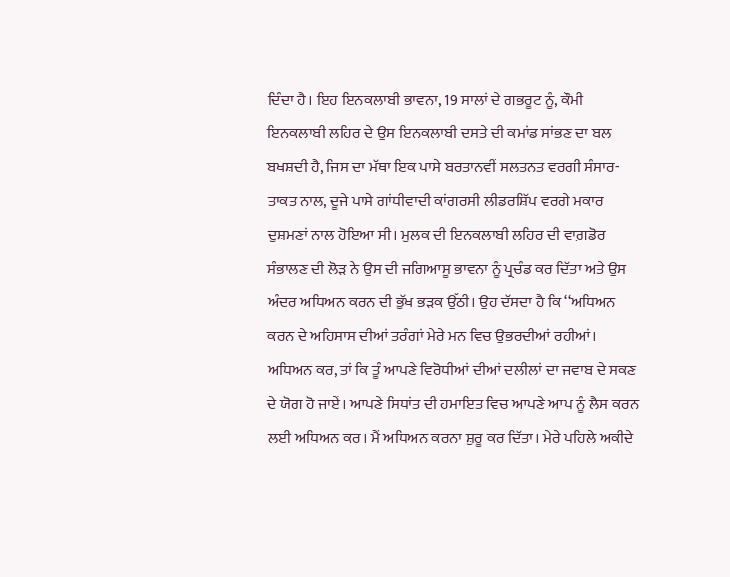ਦਿੰਦਾ ਹੈ। ਇਹ ਇਨਕਲਾਬੀ ਭਾਵਨਾ, 19 ਸਾਲਾਂ ਦੇ ਗਭਰੂਟ ਨੂੰ, ਕੌਮੀ ਇਨਕਲਾਬੀ ਲਹਿਰ ਦੇ ਉਸ ਇਨਕਲਾਬੀ ਦਸਤੇ ਦੀ ਕਮਾਂਡ ਸਾਂਭਣ ਦਾ ਬਲ ਬਖਸ਼ਦੀ ਹੈ, ਜਿਸ ਦਾ ਮੱਥਾ ਇਕ ਪਾਸੇ ਬਰਤਾਨਵੀਂ ਸਲਤਨਤ ਵਰਗੀ ਸੰਸਾਰ-ਤਾਕਤ ਨਾਲ, ਦੂਜੇ ਪਾਸੇ ਗਾਂਧੀਵਾਦੀ ਕਾਂਗਰਸੀ ਲੀਡਰਸ਼ਿੱਪ ਵਰਗੇ ਮਕਾਰ ਦੁਸ਼ਮਣਾਂ ਨਾਲ ਹੋਇਆ ਸੀ। ਮੁਲਕ ਦੀ ਇਨਕਲਾਬੀ ਲਹਿਰ ਦੀ ਵਾਗ਼ਡੋਰ ਸੰਭਾਲਣ ਦੀ ਲੋੜ ਨੇ ਉਸ ਦੀ ਜਗਿਆਸੂ ਭਾਵਨਾ ਨੂੰ ਪ੍ਰਚੰਡ ਕਰ ਦਿੱਤਾ ਅਤੇ ਉਸ ਅੰਦਰ ਅਧਿਅਨ ਕਰਨ ਦੀ ਭੁੱਖ ਭੜਕ ਉੱਠੀ। ਉਹ ਦੱਸਦਾ ਹੈ ਕਿ ‘‘ਅਧਿਅਨ ਕਰਨ ਦੇ ਅਹਿਸਾਸ ਦੀਆਂ ਤਰੰਗਾਂ ਮੇਰੇ ਮਨ ਵਿਚ ਉਭਰਦੀਆਂ ਰਹੀਆਂ। ਅਧਿਅਨ ਕਰ, ਤਾਂ ਕਿ ਤੂੰ ਆਪਣੇ ਵਿਰੋਧੀਆਂ ਦੀਆਂ ਦਲੀਲਾਂ ਦਾ ਜਵਾਬ ਦੇ ਸਕਣ ਦੇ ਯੋਗ ਹੋ ਜਾਏਂ। ਆਪਣੇ ਸਿਧਾਂਤ ਦੀ ਹਮਾਇਤ ਵਿਚ ਆਪਣੇ ਆਪ ਨੂੰ ਲੈਸ ਕਰਨ ਲਈ ਅਧਿਅਨ ਕਰ। ਮੈਂ ਅਧਿਅਨ ਕਰਨਾ ਸ਼ੁਰੂ ਕਰ ਦਿੱਤਾ। ਮੇਰੇ ਪਹਿਲੇ ਅਕੀਦੇ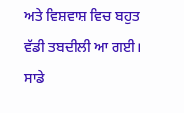ਅਤੇ ਵਿਸ਼ਵਾਸ਼ ਵਿਚ ਬਹੁਤ ਵੱਡੀ ਤਬਦੀਲੀ ਆ ਗਈ। ਸਾਡੇ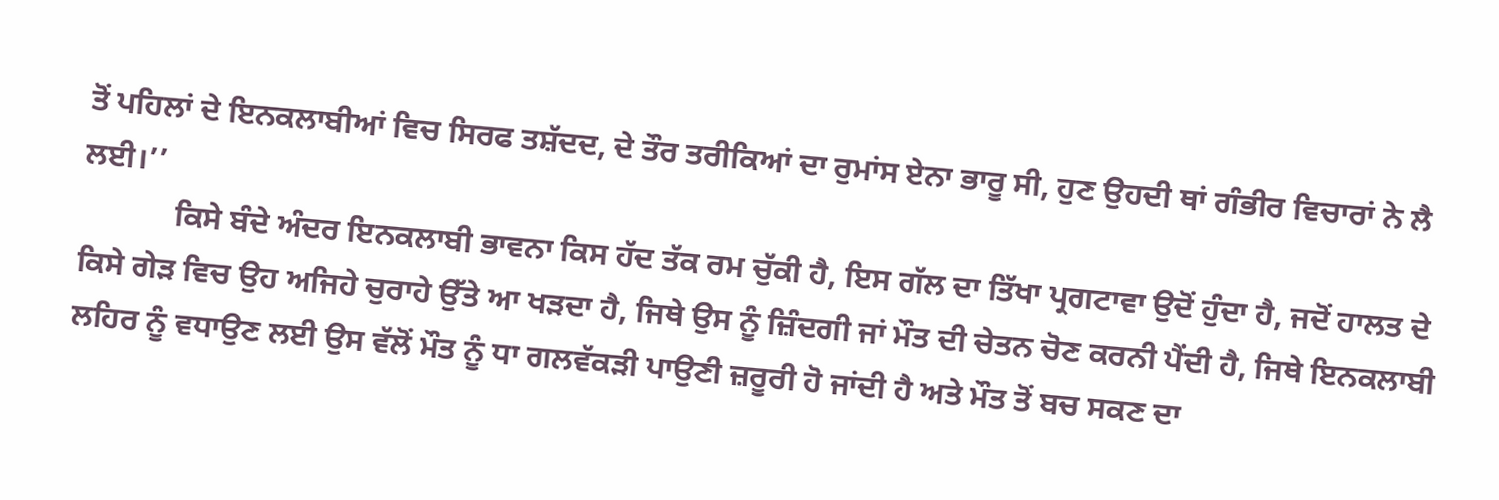ਤੋਂ ਪਹਿਲਾਂ ਦੇ ਇਨਕਲਾਬੀਆਂ ਵਿਚ ਸਿਰਫ ਤਸ਼ੱਦਦ, ਦੇ ਤੌਰ ਤਰੀਕਿਆਂ ਦਾ ਰੁਮਾਂਸ ਏਨਾ ਭਾਰੂ ਸੀ, ਹੁਣ ਉਹਦੀ ਥਾਂ ਗੰਭੀਰ ਵਿਚਾਰਾਂ ਨੇ ਲੈ ਲਈ।’’
            ਕਿਸੇ ਬੰਦੇ ਅੰਦਰ ਇਨਕਲਾਬੀ ਭਾਵਨਾ ਕਿਸ ਹੱਦ ਤੱਕ ਰਮ ਚੁੱਕੀ ਹੈ, ਇਸ ਗੱਲ ਦਾ ਤਿੱਖਾ ਪ੍ਰਗਟਾਵਾ ਉਦੋਂ ਹੁੰਦਾ ਹੈ, ਜਦੋਂ ਹਾਲਤ ਦੇ ਕਿਸੇ ਗੇੜ ਵਿਚ ਉਹ ਅਜਿਹੇ ਚੁਰਾਹੇ ਉੱਤੇ ਆ ਖੜਦਾ ਹੈ, ਜਿਥੇ ਉਸ ਨੂੰ ਜ਼ਿੰਦਗੀ ਜਾਂ ਮੌਤ ਦੀ ਚੇਤਨ ਚੋਣ ਕਰਨੀ ਪੈਂਦੀ ਹੈ, ਜਿਥੇ ਇਨਕਲਾਬੀ ਲਹਿਰ ਨੂੰ ਵਧਾਉਣ ਲਈ ਉਸ ਵੱਲੋਂ ਮੌਤ ਨੂੰ ਧਾ ਗਲਵੱਕੜੀ ਪਾਉਣੀ ਜ਼ਰੂਰੀ ਹੋ ਜਾਂਦੀ ਹੈ ਅਤੇ ਮੌਤ ਤੋਂ ਬਚ ਸਕਣ ਦਾ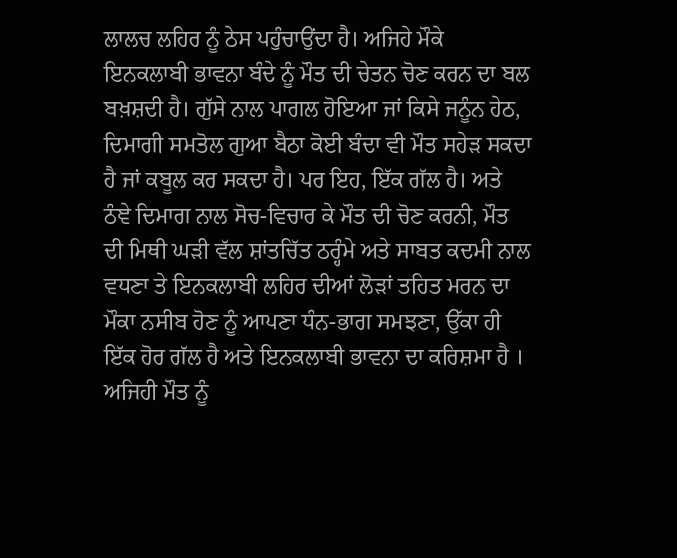ਲਾਲਚ ਲਹਿਰ ਨੂੰ ਠੇਸ ਪਹੁੰਚਾਉਂਦਾ ਹੈ। ਅਜਿਹੇ ਮੌਕੇ ਇਨਕਲਾਬੀ ਭਾਵਨਾ ਬੰਦੇ ਨੂੰ ਮੌਤ ਦੀ ਚੇਤਨ ਚੋਣ ਕਰਨ ਦਾ ਬਲ ਬਖ਼ਸ਼ਦੀ ਹੈ। ਗੁੱਸੇ ਨਾਲ ਪਾਗਲ ਹੋਇਆ ਜਾਂ ਕਿਸੇ ਜਨੂੰਨ ਹੇਠ, ਦਿਮਾਗੀ ਸਮਤੋਲ ਗੁਆ ਬੈਠਾ ਕੋਈ ਬੰਦਾ ਵੀ ਮੌਤ ਸਹੇੜ ਸਕਦਾ ਹੈ ਜਾਂ ਕਬੂਲ ਕਰ ਸਕਦਾ ਹੈ। ਪਰ ਇਹ, ਇੱਕ ਗੱਲ ਹੈ। ਅਤੇ ਠੰਞੇ ਦਿਮਾਗ ਨਾਲ ਸੋਚ-ਵਿਚਾਰ ਕੇ ਮੌਤ ਦੀ ਚੋਣ ਕਰਨੀ, ਮੌਤ ਦੀ ਮਿਥੀ ਘੜੀ ਵੱਲ ਸ਼ਾਂਤਚਿੱਤ ਠਰ੍ਹੰਮੇ ਅਤੇ ਸਾਬਤ ਕਦਮੀ ਨਾਲ ਵਧਣਾ ਤੇ ਇਨਕਲਾਬੀ ਲਹਿਰ ਦੀਆਂ ਲੋੜਾਂ ਤਹਿਤ ਮਰਨ ਦਾ ਮੌਕਾ ਨਸੀਬ ਹੋਣ ਨੂੰ ਆਪਣਾ ਧੰਨ-ਭਾਗ ਸਮਝਣਾ, ਉੱਕਾ ਹੀ ਇੱਕ ਹੋਰ ਗੱਲ ਹੈ ਅਤੇ ਇਨਕਲਾਬੀ ਭਾਵਨਾ ਦਾ ਕਰਿਸ਼ਮਾ ਹੈ । ਅਜਿਹੀ ਮੌਤ ਨੂੰ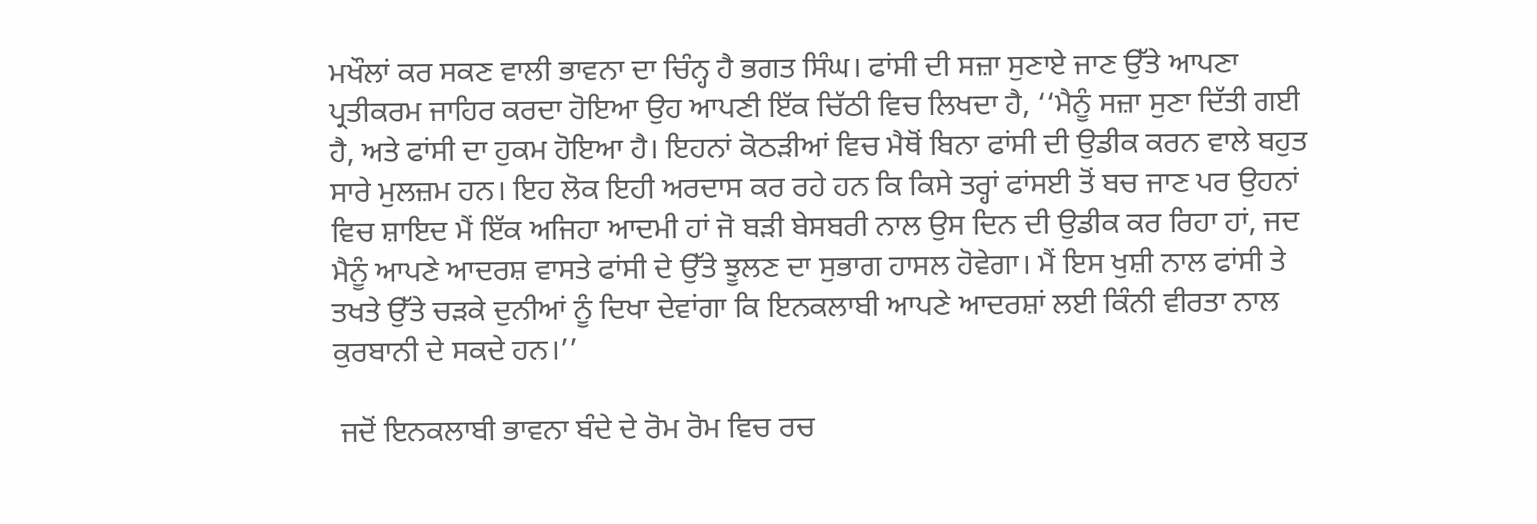ਮਖੌਲਾਂ ਕਰ ਸਕਣ ਵਾਲੀ ਭਾਵਨਾ ਦਾ ਚਿੰਨ੍ਹ ਹੈ ਭਗਤ ਸਿੰਘ। ਫਾਂਸੀ ਦੀ ਸਜ਼ਾ ਸੁਣਾਏ ਜਾਣ ਉੱਤੇ ਆਪਣਾ ਪ੍ਰਤੀਕਰਮ ਜਾਹਿਰ ਕਰਦਾ ਹੋਇਆ ਉਹ ਆਪਣੀ ਇੱਕ ਚਿੱਠੀ ਵਿਚ ਲਿਖਦਾ ਹੈ, ‘‘ਮੈਨੂੰ ਸਜ਼ਾ ਸੁਣਾ ਦਿੱਤੀ ਗਈ ਹੈ, ਅਤੇ ਫਾਂਸੀ ਦਾ ਹੁਕਮ ਹੋਇਆ ਹੈ। ਇਹਨਾਂ ਕੋਠੜੀਆਂ ਵਿਚ ਮੈਥੋਂ ਬਿਨਾ ਫਾਂਸੀ ਦੀ ਉਡੀਕ ਕਰਨ ਵਾਲੇ ਬਹੁਤ ਸਾਰੇ ਮੁਲਜ਼ਮ ਹਨ। ਇਹ ਲੋਕ ਇਹੀ ਅਰਦਾਸ ਕਰ ਰਹੇ ਹਨ ਕਿ ਕਿਸੇ ਤਰ੍ਹਾਂ ਫਾਂਸਈ ਤੋਂ ਬਚ ਜਾਣ ਪਰ ਉਹਨਾਂ ਵਿਚ ਸ਼ਾਇਦ ਮੈਂ ਇੱਕ ਅਜਿਹਾ ਆਦਮੀ ਹਾਂ ਜੋ ਬੜੀ ਬੇਸਬਰੀ ਨਾਲ ਉਸ ਦਿਨ ਦੀ ਉਡੀਕ ਕਰ ਰਿਹਾ ਹਾਂ, ਜਦ ਮੈਨੂੰ ਆਪਣੇ ਆਦਰਸ਼ ਵਾਸਤੇ ਫਾਂਸੀ ਦੇ ਉੱਤੇ ਝੂਲਣ ਦਾ ਸੁਭਾਗ ਹਾਸਲ ਹੋਵੇਗਾ। ਮੈਂ ਇਸ ਖੁਸ਼ੀ ਨਾਲ ਫਾਂਸੀ ਤੇ ਤਖਤੇ ਉੱਤੇ ਚੜਕੇ ਦੁਨੀਆਂ ਨੂੰ ਦਿਖਾ ਦੇਵਾਂਗਾ ਕਿ ਇਨਕਲਾਬੀ ਆਪਣੇ ਆਦਰਸ਼ਾਂ ਲਈ ਕਿੰਨੀ ਵੀਰਤਾ ਨਾਲ ਕੁਰਬਾਨੀ ਦੇ ਸਕਦੇ ਹਨ।’’

 ਜਦੋਂ ਇਨਕਲਾਬੀ ਭਾਵਨਾ ਬੰਦੇ ਦੇ ਰੋਮ ਰੋਮ ਵਿਚ ਰਚ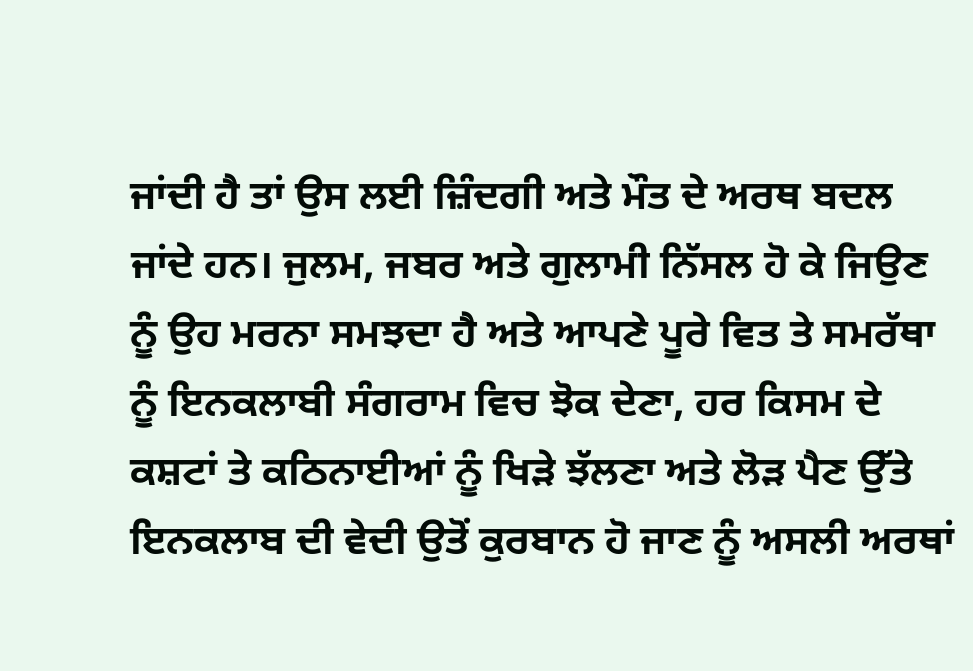ਜਾਂਦੀ ਹੈ ਤਾਂ ਉਸ ਲਈ ਜ਼ਿੰਦਗੀ ਅਤੇ ਮੌਤ ਦੇ ਅਰਥ ਬਦਲ ਜਾਂਦੇ ਹਨ। ਜੁਲਮ, ਜਬਰ ਅਤੇ ਗੁਲਾਮੀ ਨਿੱਸਲ ਹੋ ਕੇ ਜਿਉਣ ਨੂੰ ਉਹ ਮਰਨਾ ਸਮਝਦਾ ਹੈ ਅਤੇ ਆਪਣੇ ਪੂਰੇ ਵਿਤ ਤੇ ਸਮਰੱਥਾ ਨੂੰ ਇਨਕਲਾਬੀ ਸੰਗਰਾਮ ਵਿਚ ਝੋਕ ਦੇਣਾ, ਹਰ ਕਿਸਮ ਦੇ ਕਸ਼ਟਾਂ ਤੇ ਕਠਿਨਾਈਆਂ ਨੂੰ ਖਿੜੇ ਝੱਲਣਾ ਅਤੇ ਲੋੜ ਪੈਣ ਉੱਤੇ ਇਨਕਲਾਬ ਦੀ ਵੇਦੀ ਉਤੋਂ ਕੁਰਬਾਨ ਹੋ ਜਾਣ ਨੂੰ ਅਸਲੀ ਅਰਥਾਂ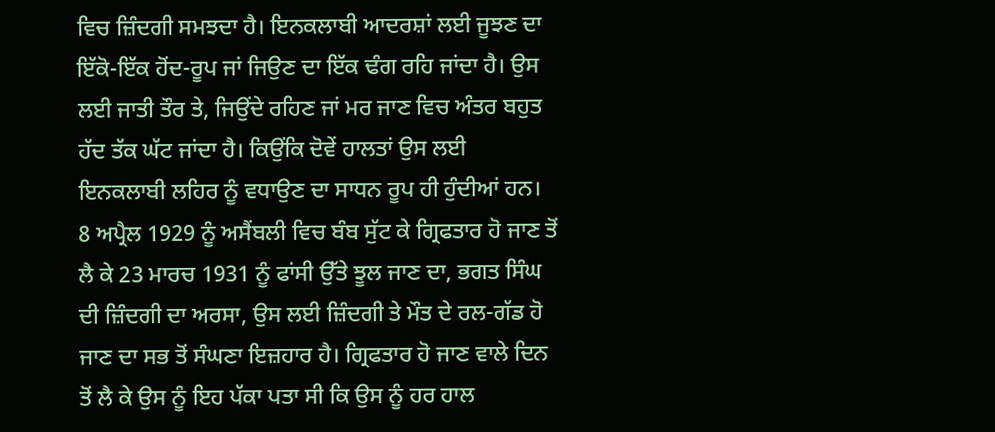ਵਿਚ ਜ਼ਿੰਦਗੀ ਸਮਝਦਾ ਹੈ। ਇਨਕਲਾਬੀ ਆਦਰਸ਼ਾਂ ਲਈ ਜੂਝਣ ਦਾ ਇੱਕੋ-ਇੱਕ ਹੋਂਦ-ਰੂਪ ਜਾਂ ਜਿਉਣ ਦਾ ਇੱਕ ਢੰਗ ਰਹਿ ਜਾਂਦਾ ਹੈ। ਉਸ ਲਈ ਜਾਤੀ ਤੌਰ ਤੇ, ਜਿਉਂਦੇ ਰਹਿਣ ਜਾਂ ਮਰ ਜਾਣ ਵਿਚ ਅੰਤਰ ਬਹੁਤ ਹੱਦ ਤੱਕ ਘੱਟ ਜਾਂਦਾ ਹੈ। ਕਿਉਂਕਿ ਦੋਵੇਂ ਹਾਲਤਾਂ ਉਸ ਲਈ ਇਨਕਲਾਬੀ ਲਹਿਰ ਨੂੰ ਵਧਾਉਣ ਦਾ ਸਾਧਨ ਰੂਪ ਹੀ ਹੁੰਦੀਆਂ ਹਨ। 8 ਅਪ੍ਰੈਲ 1929 ਨੂੰ ਅਸੈਂਬਲੀ ਵਿਚ ਬੰਬ ਸੁੱਟ ਕੇ ਗ੍ਰਿਫਤਾਰ ਹੋ ਜਾਣ ਤੋਂ ਲੈ ਕੇ 23 ਮਾਰਚ 1931 ਨੂੰ ਫਾਂਸੀ ਉੱਤੇ ਝੂਲ ਜਾਣ ਦਾ, ਭਗਤ ਸਿੰਘ ਦੀ ਜ਼ਿੰਦਗੀ ਦਾ ਅਰਸਾ, ਉਸ ਲਈ ਜ਼ਿੰਦਗੀ ਤੇ ਮੌਤ ਦੇ ਰਲ-ਗੱਡ ਹੋ ਜਾਣ ਦਾ ਸਭ ਤੋਂ ਸੰਘਣਾ ਇਜ਼ਹਾਰ ਹੈ। ਗ੍ਰਿਫਤਾਰ ਹੋ ਜਾਣ ਵਾਲੇ ਦਿਨ ਤੋਂ ਲੈ ਕੇ ਉਸ ਨੂੰ ਇਹ ਪੱਕਾ ਪਤਾ ਸੀ ਕਿ ਉਸ ਨੂੰ ਹਰ ਹਾਲ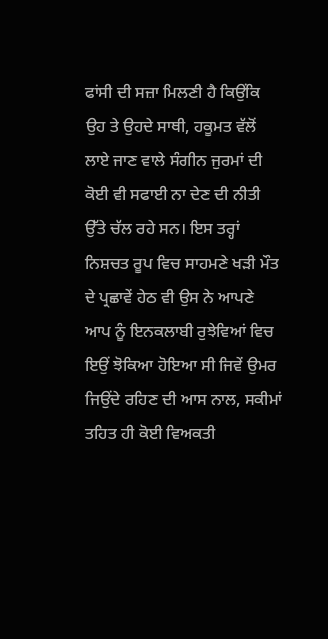ਫਾਂਸੀ ਦੀ ਸਜ਼ਾ ਮਿਲਣੀ ਹੈ ਕਿਉਂਕਿ ਉਹ ਤੇ ਉਹਦੇ ਸਾਥੀ, ਹਕੂਮਤ ਵੱਲੋਂ ਲਾਏ ਜਾਣ ਵਾਲੇ ਸੰਗੀਨ ਜੁਰਮਾਂ ਦੀ ਕੋਈ ਵੀ ਸਫਾਈ ਨਾ ਦੇਣ ਦੀ ਨੀਤੀ ਉੱਤੇ ਚੱਲ ਰਹੇ ਸਨ। ਇਸ ਤਰ੍ਹਾਂ ਨਿਸ਼ਚਤ ਰੂਪ ਵਿਚ ਸਾਹਮਣੇ ਖੜੀ ਮੌਤ ਦੇ ਪ੍ਰਛਾਵੇਂ ਹੇਠ ਵੀ ਉਸ ਨੇ ਆਪਣੇ ਆਪ ਨੂੰ ਇਨਕਲਾਬੀ ਰੁਝੇਵਿਆਂ ਵਿਚ ਇਉਂ ਝੋਕਿਆ ਹੋਇਆ ਸੀ ਜਿਵੇਂ ਉਮਰ ਜਿਉਂਦੇ ਰਹਿਣ ਦੀ ਆਸ ਨਾਲ, ਸਕੀਮਾਂ ਤਹਿਤ ਹੀ ਕੋਈ ਵਿਅਕਤੀ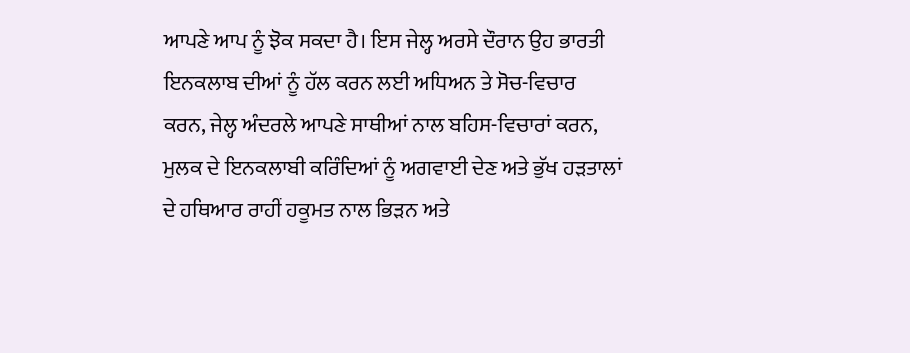ਆਪਣੇ ਆਪ ਨੂੰ ਝੋਕ ਸਕਦਾ ਹੈ। ਇਸ ਜੇਲ੍ਹ ਅਰਸੇ ਦੌਰਾਨ ਉਹ ਭਾਰਤੀ ਇਨਕਲਾਬ ਦੀਆਂ ਨੂੰ ਹੱਲ ਕਰਨ ਲਈ ਅਧਿਅਨ ਤੇ ਸੋਚ-ਵਿਚਾਰ ਕਰਨ, ਜੇਲ੍ਹ ਅੰਦਰਲੇ ਆਪਣੇ ਸਾਥੀਆਂ ਨਾਲ ਬਹਿਸ-ਵਿਚਾਰਾਂ ਕਰਨ, ਮੁਲਕ ਦੇ ਇਨਕਲਾਬੀ ਕਰਿੰਦਿਆਂ ਨੂੰ ਅਗਵਾਈ ਦੇਣ ਅਤੇ ਭੁੱਖ ਹੜਤਾਲਾਂ ਦੇ ਹਥਿਆਰ ਰਾਹੀਂ ਹਕੂਮਤ ਨਾਲ ਭਿੜਨ ਅਤੇ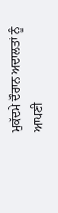ਮੁਕੱਦਮੇ ਦੌਰਾਨ ਅਦਾਲਤਾਂ ਨੂੰ ਆਪਣੀ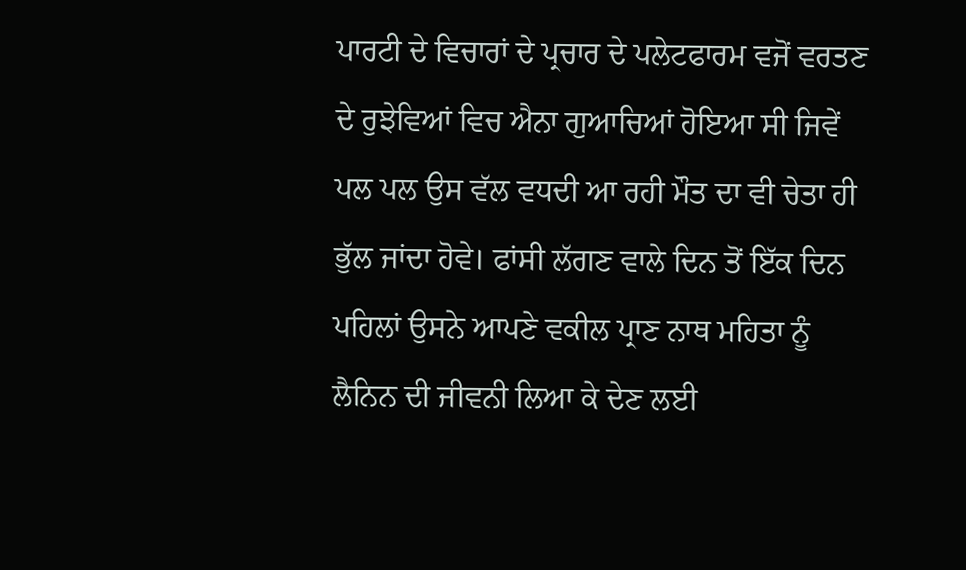ਪਾਰਟੀ ਦੇ ਵਿਚਾਰਾਂ ਦੇ ਪ੍ਰਚਾਰ ਦੇ ਪਲੇਟਫਾਰਮ ਵਜੋਂ ਵਰਤਣ ਦੇ ਰੁਝੇਵਿਆਂ ਵਿਚ ਐਨਾ ਗੁਆਚਿਆਂ ਹੋਇਆ ਸੀ ਜਿਵੇਂ ਪਲ ਪਲ ਉਸ ਵੱਲ ਵਧਦੀ ਆ ਰਹੀ ਮੌਤ ਦਾ ਵੀ ਚੇਤਾ ਹੀ ਭੁੱਲ ਜਾਂਦਾ ਹੋਵੇ। ਫਾਂਸੀ ਲੱਗਣ ਵਾਲੇ ਦਿਨ ਤੋਂ ਇੱਕ ਦਿਨ ਪਹਿਲਾਂ ਉਸਨੇ ਆਪਣੇ ਵਕੀਲ ਪ੍ਰਾਣ ਨਾਥ ਮਹਿਤਾ ਨੂੰ ਲੈਨਿਨ ਦੀ ਜੀਵਨੀ ਲਿਆ ਕੇ ਦੇਣ ਲਈ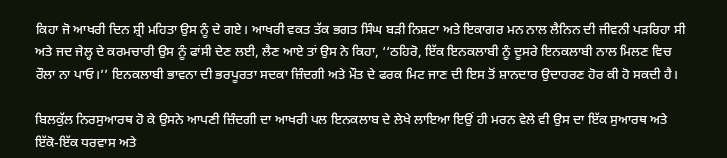ਕਿਹਾ ਜੋ ਆਖਰੀ ਦਿਨ ਸ਼੍ਰੀ ਮਹਿਤਾ ਉਸ ਨੂੰ ਦੇ ਗਏ। ਆਖਰੀ ਵਕਤ ਤੱਕ ਭਗਤ ਸਿੰਘ ਬੜੀ ਨਿਸ਼ਟਾ ਅਤੇ ਇਕਾਗਰ ਮਨ ਨਾਲ ਲੈਨਿਨ ਦੀ ਜੀਵਨੀ ਪੜਰਿਹਾ ਸੀ ਅਤੇ ਜਦ ਜੇਲ੍ਹ ਦੇ ਕਰਮਚਾਰੀ ਉਸ ਨੂੰ ਫਾਂਸੀ ਦੇਣ ਲਈ, ਲੈਣ ਆਏ ਤਾਂ ਉਸ ਨੇ ਕਿਹਾ, ‘‘ਠਹਿਰੋ, ਇੱਕ ਇਨਕਲਾਬੀ ਨੂੰ ਦੂਸਰੇ ਇਨਕਲਾਬੀ ਨਾਲ ਮਿਲਣ ਵਿਚ ਰੌਲਾ ਨਾ ਪਾਓ।’’ ਇਨਕਲਾਬੀ ਭਾਵਨਾ ਦੀ ਭਰਪੂਰਤਾ ਸਦਕਾ ਜ਼ਿੰਦਗੀ ਅਤੇ ਮੌਤ ਦੇ ਫਰਕ ਮਿਟ ਜਾਣ ਦੀ ਇਸ ਤੋਂ ਸ਼ਾਨਦਾਰ ਉਦਾਹਰਣ ਹੋਰ ਕੀ ਹੋ ਸਕਦੀ ਹੈ।

ਬਿਲਕੁੱਲ ਨਿਰਸੁਆਰਥ ਹੋ ਕੇ ਉਸਨੇ ਆਪਣੀ ਜ਼ਿੰਦਗੀ ਦਾ ਆਖਰੀ ਪਲ ਇਨਕਲਾਬ ਦੇ ਲੇਖੇ ਲਾਇਆ ਇਉਂ ਹੀ ਮਰਨ ਵੇਲੇ ਵੀ ਉਸ ਦਾ ਇੱਕ ਸੁਆਰਥ ਅਤੇ ਇੱਕੋ-ਇੱਕ ਧਰਵਾਸ ਅਤੇ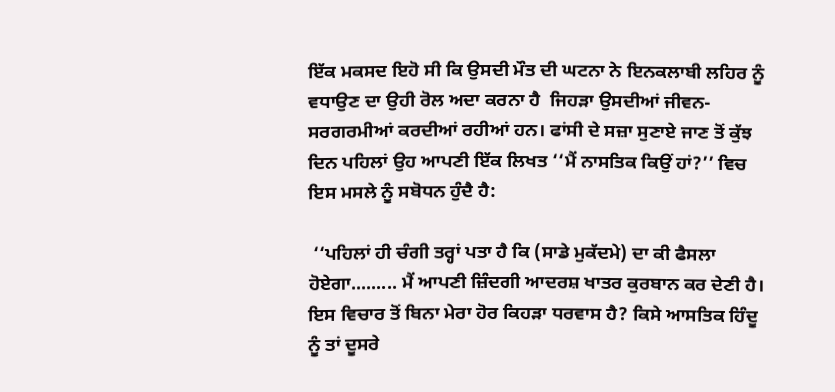ਇੱਕ ਮਕਸਦ ਇਹੋ ਸੀ ਕਿ ਉਸਦੀ ਮੌਤ ਦੀ ਘਟਨਾ ਨੇ ਇਨਕਲਾਬੀ ਲਹਿਰ ਨੂੰ ਵਧਾਉਣ ਦਾ ਉਹੀ ਰੋਲ ਅਦਾ ਕਰਨਾ ਹੈ  ਜਿਹੜਾ ਉਸਦੀਆਂ ਜੀਵਨ-ਸਰਗਰਮੀਆਂ ਕਰਦੀਆਂ ਰਹੀਆਂ ਹਨ। ਫਾਂਸੀ ਦੇ ਸਜ਼ਾ ਸੁਣਾਏ ਜਾਣ ਤੋਂ ਕੁੱਝ ਦਿਨ ਪਹਿਲਾਂ ਉਹ ਆਪਣੀ ਇੱਕ ਲਿਖਤ ‘‘ਮੈਂ ਨਾਸਤਿਕ ਕਿਉਂ ਹਾਂ?’’ ਵਿਚ ਇਸ ਮਸਲੇ ਨੂੰ ਸਬੋਧਨ ਹੁੰਦੈ ਹੈ:

 ‘‘ਪਹਿਲਾਂ ਹੀ ਚੰਗੀ ਤਰ੍ਹਾਂ ਪਤਾ ਹੈ ਕਿ (ਸਾਡੇ ਮੁਕੱਦਮੇ) ਦਾ ਕੀ ਫੈਸਲਾ ਹੋਏਗਾ......... ਮੈਂ ਆਪਣੀ ਜ਼ਿੰਦਗੀ ਆਦਰਸ਼ ਖਾਤਰ ਕੁਰਬਾਨ ਕਰ ਦੇਣੀ ਹੈ। ਇਸ ਵਿਚਾਰ ਤੋਂ ਬਿਨਾ ਮੇਰਾ ਹੋਰ ਕਿਹੜਾ ਧਰਵਾਸ ਹੈ? ਕਿਸੇ ਆਸਤਿਕ ਹਿੰਦੂ ਨੂੰ ਤਾਂ ਦੂਸਰੇ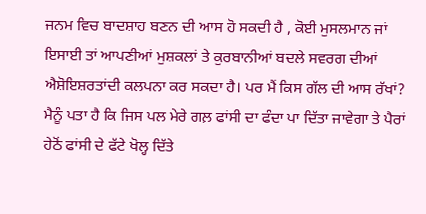ਜਨਮ ਵਿਚ ਬਾਦਸ਼ਾਹ ਬਣਨ ਦੀ ਆਸ ਹੋ ਸਕਦੀ ਹੈ , ਕੋਈ ਮੁਸਲਮਾਨ ਜਾਂ ਇਸਾਈ ਤਾਂ ਆਪਣੀਆਂ ਮੁਸ਼ਕਲਾਂ ਤੇ ਕੁਰਬਾਨੀਆਂ ਬਦਲੇ ਸਵਰਗ ਦੀਆਂ ਐਸ਼ੋਇਸ਼ਰਤਾਂਦੀ ਕਲਪਨਾ ਕਰ ਸਕਦਾ ਹੈ। ਪਰ ਮੈਂ ਕਿਸ ਗੱਲ ਦੀ ਆਸ ਰੱਖਾਂ? ਮੈਨੂੰ ਪਤਾ ਹੈ ਕਿ ਜਿਸ ਪਲ ਮੇਰੇ ਗਲ਼ ਫਾਂਸੀ ਦਾ ਫੰਦਾ ਪਾ ਦਿੱਤਾ ਜਾਵੇਗਾ ਤੇ ਪੈਰਾਂ ਹੇਠੋਂ ਫਾਂਸੀ ਦੇ ਫੱਟੇ ਖੋਲ੍ਹ ਦਿੱਤੇ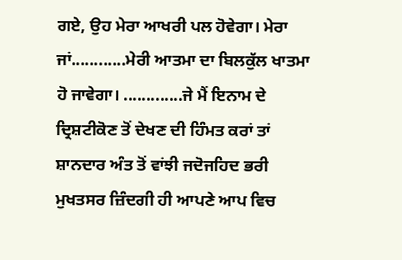ਗਏ, ਉਹ ਮੇਰਾ ਆਖਰੀ ਪਲ ਹੋਵੇਗਾ। ਮੇਰਾ ਜਾਂ............ਮੇਰੀ ਆਤਮਾ ਦਾ ਬਿਲਕੁੱਲ ਖਾਤਮਾ ਹੋ ਜਾਵੇਗਾ। .............ਜੇ ਮੈਂ ਇਨਾਮ ਦੇ ਦ੍ਰਿਸ਼ਟੀਕੋਣ ਤੋਂ ਦੇਖਣ ਦੀ ਹਿੰਮਤ ਕਰਾਂ ਤਾਂ ਸ਼ਾਨਦਾਰ ਅੰਤ ਤੋਂ ਵਾਂਝੀ ਜਦੋਜਹਿਦ ਭਰੀ ਮੁਖਤਸਰ ਜ਼ਿੰਦਗੀ ਹੀ ਆਪਣੇ ਆਪ ਵਿਚ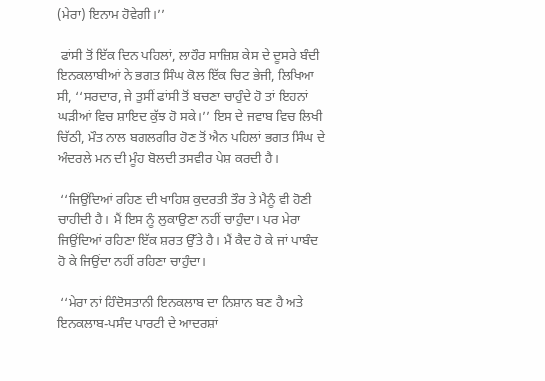(ਮੇਰਾ) ਇਨਾਮ ਹੋਵੇਗੀ।’’

 ਫਾਂਸੀ ਤੋਂ ਇੱਕ ਦਿਨ ਪਹਿਲਾਂ, ਲਾਹੌਰ ਸਾਜ਼ਿਸ਼ ਕੇਸ ਦੇ ਦੂਸਰੇ ਬੰਦੀ ਇਨਕਲਾਬੀਆਂ ਨੇ ਭਗਤ ਸਿੰਘ ਕੋਲ ਇੱਕ ਚਿਟ ਭੇਜੀ, ਲਿਖਿਆ ਸੀ, ‘‘ਸਰਦਾਰ, ਜੇ ਤੁਸੀਂ ਫਾਂਸੀ ਤੋਂ ਬਚਣਾ ਚਾਹੁੰਦੇ ਹੋ ਤਾਂ ਇਹਨਾਂ ਘੜੀਆਂ ਵਿਚ ਸ਼ਾਇਦ ਕੁੱਝ ਹੋ ਸਕੇ।’’ ਇਸ ਦੇ ਜਵਾਬ ਵਿਚ ਲਿਖੀ ਚਿੱਠੀ, ਮੌਤ ਨਾਲ ਬਗਲਗੀਰ ਹੋਣ ਤੋਂ ਐਨ ਪਹਿਲਾਂ ਭਗਤ ਸਿੰਘ ਦੇ ਅੰਦਰਲੇ ਮਨ ਦੀ ਮੂੰਹ ਬੋਲਦੀ ਤਸਵੀਰ ਪੇਸ਼ ਕਰਦੀ ਹੈ।

 ‘‘ਜਿਉਂਦਿਆਂ ਰਹਿਣ ਦੀ ਖਾਹਿਸ਼ ਕੁਦਰਤੀ ਤੌਰ ਤੇ ਮੈਨੂੰ ਵੀ ਹੋਣੀ ਚਾਹੀਦੀ ਹੈ। ਮੈਂ ਇਸ ਨੂੰ ਲੁਕਾਉਣਾ ਨਹੀਂ ਚਾਹੁੰਦਾ। ਪਰ ਮੇਰਾ ਜਿਉਂਦਿਆਂ ਰਹਿਣਾ ਇੱਕ ਸ਼ਰਤ ਉੱਤੇ ਹੈ। ਮੈਂ ਕੈਦ ਹੋ ਕੇ ਜਾਂ ਪਾਬੰਦ ਹੋ ਕੇ ਜਿਉਂਦਾ ਨਹੀਂ ਰਹਿਣਾ ਚਾਹੁੰਦਾ।

 ‘‘ਮੇਰਾ ਨਾਂ ਹਿੰਦੋਸਤਾਨੀ ਇਨਕਲਾਬ ਦਾ ਨਿਸ਼ਾਨ ਬਣ ਹੈ ਅਤੇ ਇਨਕਲਾਬ-ਪਸੰਦ ਪਾਰਟੀ ਦੇ ਆਦਰਸ਼ਾਂ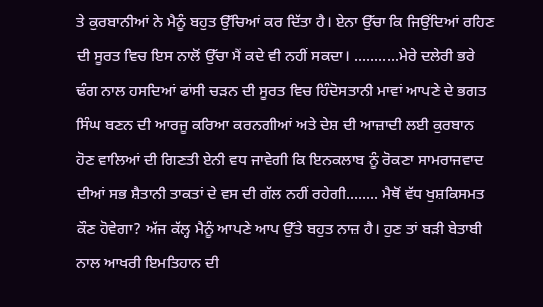ਤੇ ਕੁਰਬਾਨੀਆਂ ਨੇ ਮੈਨੂੰ ਬਹੁਤ ਉੱਚਿਆਂ ਕਰ ਦਿੱਤਾ ਹੈ। ਏਨਾ ਉੱਚਾ ਕਿ ਜਿਉਂਦਿਆਂ ਰਹਿਣ ਦੀ ਸੂਰਤ ਵਿਚ ਇਸ ਨਾਲੋਂ ਉੱਚਾ ਮੈਂ ਕਦੇ ਵੀ ਨਹੀਂ ਸਕਦਾ। ...........ਮੇਰੇ ਦਲੇਰੀ ਭਰੇ ਢੰਗ ਨਾਲ ਹਸਦਿਆਂ ਫਾਂਸੀ ਚੜਨ ਦੀ ਸੂਰਤ ਵਿਚ ਹਿੰਦੋਸਤਾਨੀ ਮਾਵਾਂ ਆਪਣੇ ਦੇ ਭਗਤ ਸਿੰਘ ਬਣਨ ਦੀ ਆਰਜੂ ਕਰਿਆ ਕਰਨਗੀਆਂ ਅਤੇ ਦੇਸ਼ ਦੀ ਆਜ਼ਾਦੀ ਲਈ ਕੁਰਬਾਨ ਹੋਣ ਵਾਲਿਆਂ ਦੀ ਗਿਣਤੀ ਏਨੀ ਵਧ ਜਾਵੇਗੀ ਕਿ ਇਨਕਲਾਬ ਨੂੰ ਰੋਕਣਾ ਸਾਮਰਾਜਵਾਦ ਦੀਆਂ ਸਭ ਸ਼ੈਤਾਨੀ ਤਾਕਤਾਂ ਦੇ ਵਸ ਦੀ ਗੱਲ ਨਹੀਂ ਰਹੇਗੀ........ ਮੈਥੋਂ ਵੱਧ ਖੁਸ਼ਕਿਸਮਤ ਕੌਣ ਹੋਵੇਗਾ? ਅੱਜ ਕੱਲ੍ਹ ਮੈਨੂੰ ਆਪਣੇ ਆਪ ਉੱਤੇ ਬਹੁਤ ਨਾਜ਼ ਹੈ। ਹੁਣ ਤਾਂ ਬੜੀ ਬੇਤਾਬੀ ਨਾਲ ਆਖਰੀ ਇਮਤਿਹਾਨ ਦੀ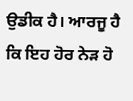ਉਡੀਕ ਹੈ। ਆਰਜੂ ਹੈ ਕਿ ਇਹ ਹੋਰ ਨੇੜ ਹੋ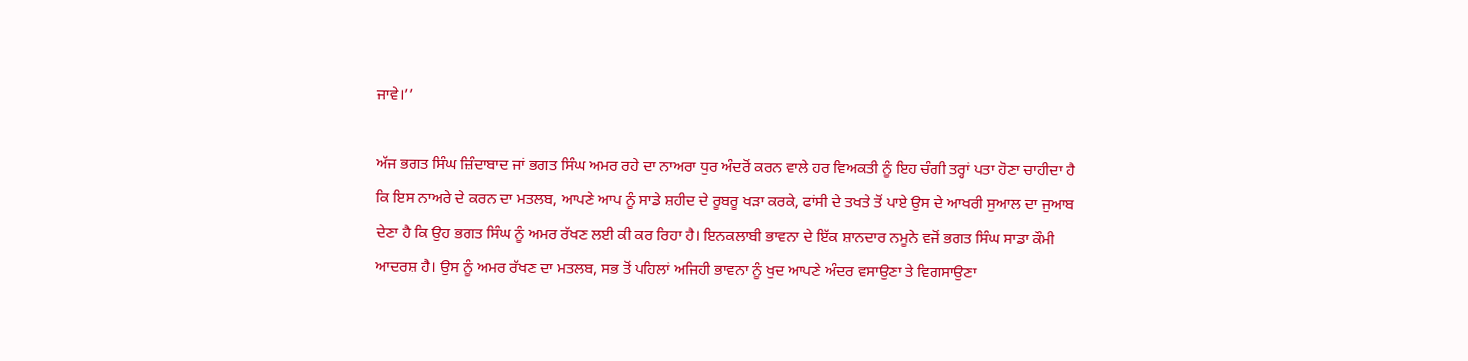ਜਾਵੇ।’’

ਅੱਜ ਭਗਤ ਸਿੰਘ ਜ਼ਿੰਦਾਬਾਦ ਜਾਂ ਭਗਤ ਸਿੰਘ ਅਮਰ ਰਹੇ ਦਾ ਨਾਅਰਾ ਧੁਰ ਅੰਦਰੋਂ ਕਰਨ ਵਾਲੇ ਹਰ ਵਿਅਕਤੀ ਨੂੰ ਇਹ ਚੰਗੀ ਤਰ੍ਹਾਂ ਪਤਾ ਹੋਣਾ ਚਾਹੀਦਾ ਹੈ ਕਿ ਇਸ ਨਾਅਰੇ ਦੇ ਕਰਨ ਦਾ ਮਤਲਬ, ਆਪਣੇ ਆਪ ਨੂੰ ਸਾਡੇ ਸ਼ਹੀਦ ਦੇ ਰੂਬਰੂ ਖੜਾ ਕਰਕੇ, ਫਾਂਸੀ ਦੇ ਤਖਤੇ ਤੋਂ ਪਾਏ ਉਸ ਦੇ ਆਖਰੀ ਸੁਆਲ ਦਾ ਜੁਆਬ ਦੇਣਾ ਹੈ ਕਿ ਉਹ ਭਗਤ ਸਿੰਘ ਨੂੰ ਅਮਰ ਰੱਖਣ ਲਈ ਕੀ ਕਰ ਰਿਹਾ ਹੈ। ਇਨਕਲਾਬੀ ਭਾਵਨਾ ਦੇ ਇੱਕ ਸ਼ਾਨਦਾਰ ਨਮੂਨੇ ਵਜੋਂ ਭਗਤ ਸਿੰਘ ਸਾਡਾ ਕੌਮੀ ਆਦਰਸ਼ ਹੈ। ਉਸ ਨੂੰ ਅਮਰ ਰੱਖਣ ਦਾ ਮਤਲਬ, ਸਭ ਤੋਂ ਪਹਿਲਾਂ ਅਜਿਹੀ ਭਾਵਨਾ ਨੂੰ ਖੁਦ ਆਪਣੇ ਅੰਦਰ ਵਸਾਉਣਾ ਤੇ ਵਿਗਸਾਉਣਾ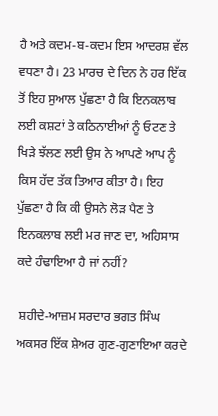ਹੈ ਅਤੇ ਕਦਮ-ਬ-ਕਦਮ ਇਸ ਆਦਰਸ਼ ਵੱਲ ਵਧਣਾ ਹੈ। 23 ਮਾਰਚ ਦੇ ਦਿਨ ਨੇ ਹਰ ਇੱਕ ਤੋਂ ਇਹ ਸੁਆਲ ਪੁੱਛਣਾ ਹੈ ਕਿ ਇਨਕਲਾਬ ਲਈ ਕਸ਼ਟਾਂ ਤੇ ਕਠਿਨਾਈਆਂ ਨੂੰ ਓਟਣ ਤੇ ਖਿੜੇ ਝੱਲਣ ਲਈ ਉਸ ਨੇ ਆਪਣੇ ਆਪ ਨੂੰ ਕਿਸ ਹੱਦ ਤੱਕ ਤਿਆਰ ਕੀਤਾ ਹੈ। ਇਹ ਪੁੱਛਣਾ ਹੈ ਕਿ ਕੀ ਉਸਨੇ ਲੋੜ ਪੈਣ ਤੇ ਇਨਕਲਾਬ ਲਈ ਮਰ ਜਾਣ ਦਾ, ਅਹਿਸਾਸ ਕਦੇ ਹੰਢਾਇਆ ਹੈ ਜਾਂ ਨਹੀਂ?

 ਸ਼ਹੀਦੇ-ਆਜ਼ਮ ਸਰਦਾਰ ਭਗਤ ਸਿੰਘ ਅਕਸਰ ਇੱਕ ਸ਼ੇਅਰ ਗੁਣ-ਗੁਣਾਇਆ ਕਰਦੇ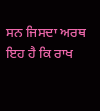ਸਨ ਜਿਸਦਾ ਅਰਥ ਇਹ ਹੈ ਕਿ ਰਾਖ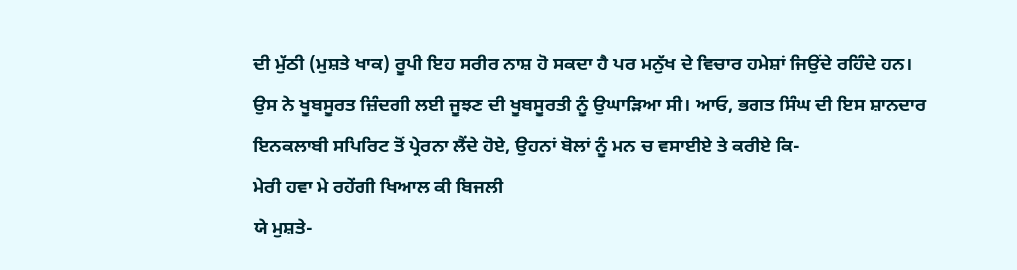ਦੀ ਮੁੱਠੀ (ਮੁਸ਼ਤੇ ਖਾਕ) ਰੂਪੀ ਇਹ ਸਰੀਰ ਨਾਸ਼ ਹੋ ਸਕਦਾ ਹੈ ਪਰ ਮਨੁੱਖ ਦੇ ਵਿਚਾਰ ਹਮੇਸ਼ਾਂ ਜਿਉਂਦੇ ਰਹਿੰਦੇ ਹਨ। ਉਸ ਨੇ ਖੂਬਸੂਰਤ ਜ਼ਿੰਦਗੀ ਲਈ ਜੂਝਣ ਦੀ ਖੂਬਸੂਰਤੀ ਨੂੰ ਉਘਾੜਿਆ ਸੀ। ਆਓ, ਭਗਤ ਸਿੰਘ ਦੀ ਇਸ ਸ਼ਾਨਦਾਰ ਇਨਕਲਾਬੀ ਸਪਿਰਿਟ ਤੋਂ ਪ੍ਰੇਰਨਾ ਲੈਂਦੇ ਹੋਏ, ਉਹਨਾਂ ਬੋਲਾਂ ਨੂੰ ਮਨ ਚ ਵਸਾਈਏ ਤੇ ਕਰੀਏ ਕਿ-
ਮੇਰੀ ਹਵਾ ਮੇ ਰਹੇਂਗੀ ਖਿਆਲ ਕੀ ਬਿਜਲੀ
ਯੇ ਮੁਸ਼ਤੇ-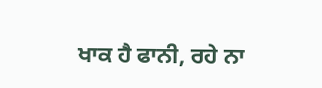ਖਾਕ ਹੈ ਫਾਨੀ, ਰਹੇ ਨਾ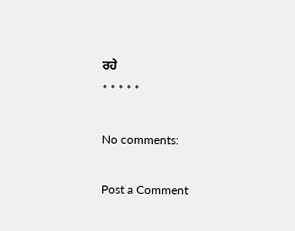ਰਹੇ
* * * * *

No comments:

Post a Comment